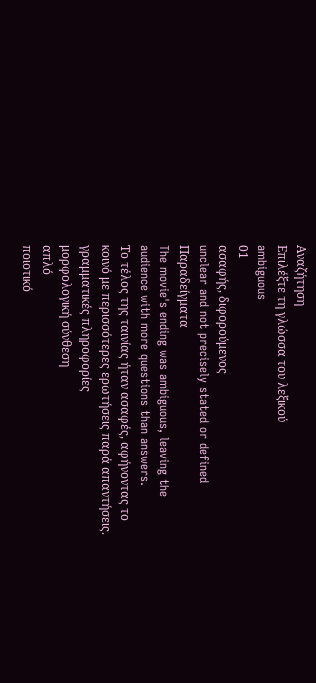Αναζήτηση
Επιλέξτε τη γλώσσα του λεξικού
ambiguous
01
ασαφής, διφορούμενος
unclear and not precisely stated or defined
Παραδείγματα
The movie's ending was ambiguous, leaving the audience with more questions than answers.
Το τέλος της ταινίας ήταν ασαφές, αφήνοντας το κοινό με περισσότερες ερωτήσεις παρά απαντήσεις.
γραμματικές πληροφορίες
μορφολογική σύνθεση
απλό
ποιοτικό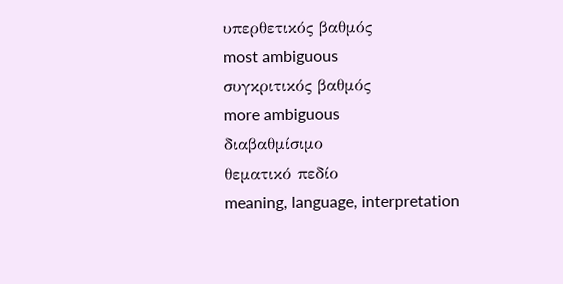υπερθετικός βαθμός
most ambiguous
συγκριτικός βαθμός
more ambiguous
διαβαθμίσιμο
θεματικό πεδίο
meaning, language, interpretation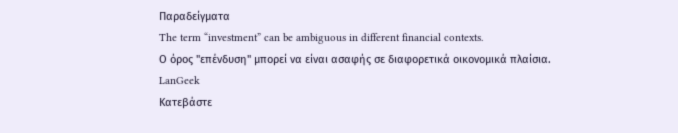Παραδείγματα
The term “investment” can be ambiguous in different financial contexts.
Ο όρος "επένδυση" μπορεί να είναι ασαφής σε διαφορετικά οικονομικά πλαίσια.
LanGeek
Κατεβάστε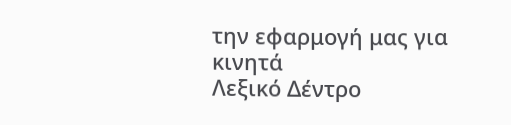την εφαρμογή μας για κινητά
Λεξικό Δέντρο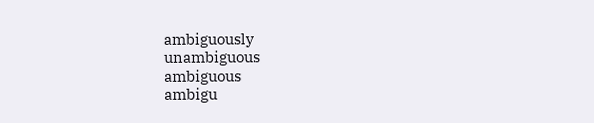ambiguously
unambiguous
ambiguous
ambigu